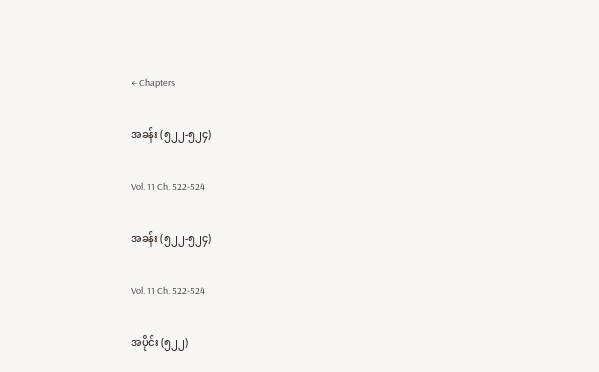← Chapters

အခန်း (၅၂၂-၅၂၄)

Vol. 11 Ch. 522-524

အခန်း (၅၂၂-၅၂၄)

Vol. 11 Ch. 522-524

အပိုင်း (၅၂၂)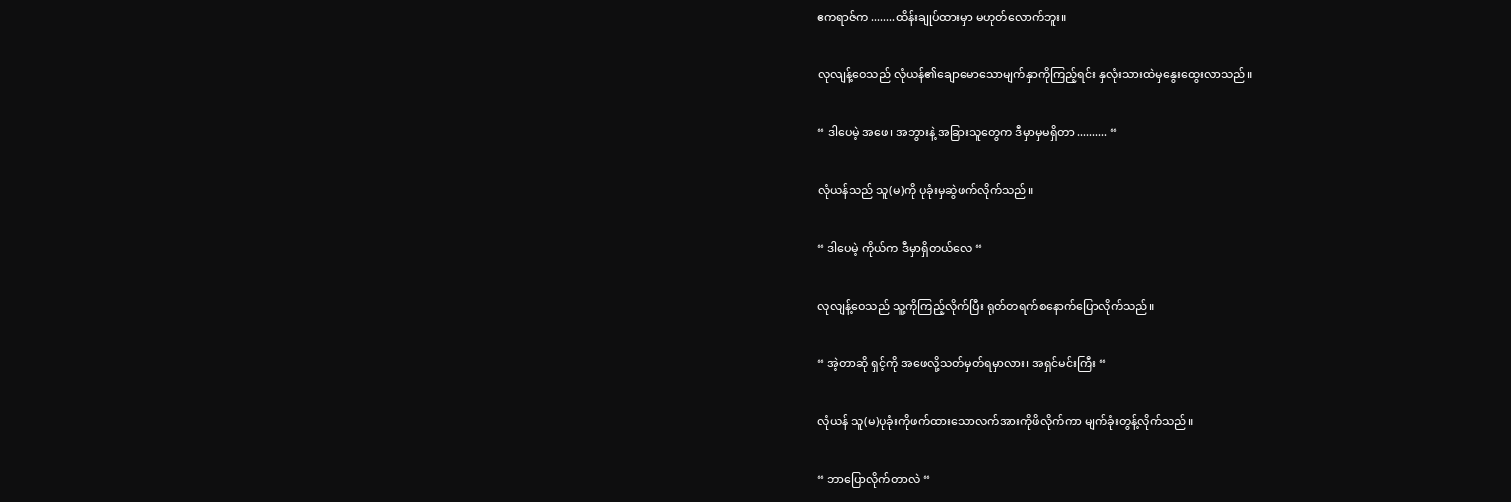ဧကရာဇ်က ........ထိန်းချုပ်ထားမှာ မဟုတ်လောက်ဘူး။

လုလျန့်ဝေသည် လုံယန်၏ချောမောသောမျက်နှာကိုကြည့်ရင်း နှလုံးသားထဲမှနွေးထွေးလာသည်။

“ ဒါပေမဲ့ အဖေ၊ အဘွားနဲ့ အခြားသူတွေက ဒီမှာမှမရှိတာ .......... “

လုံယန်သည် သူ(မ)ကို ပုခုံးမှဆွဲဖက်လိုက်သည်။

“ ဒါပေမဲ့ ကိုယ်က ဒီမှာရှိတယ်လေ “

လုလျန့်ဝေသည် သူ့ကိုကြည့်လိုက်ပြီး ရုတ်တရက်စနောက်ပြောလိုက်သည်။

“ အဲ့တာဆို ရှင့်ကို အဖေလို့သတ်မှတ်ရမှာလား၊ အရှင်မင်းကြီး “

လုံယန် သူ(မ)ပုခုံးကိုဖက်ထားသောလက်အားကိုဖိလိုက်ကာ မျက်ခုံးတွန့်လိုက်သည်။

“ ဘာပြောလိုက်တာလဲ “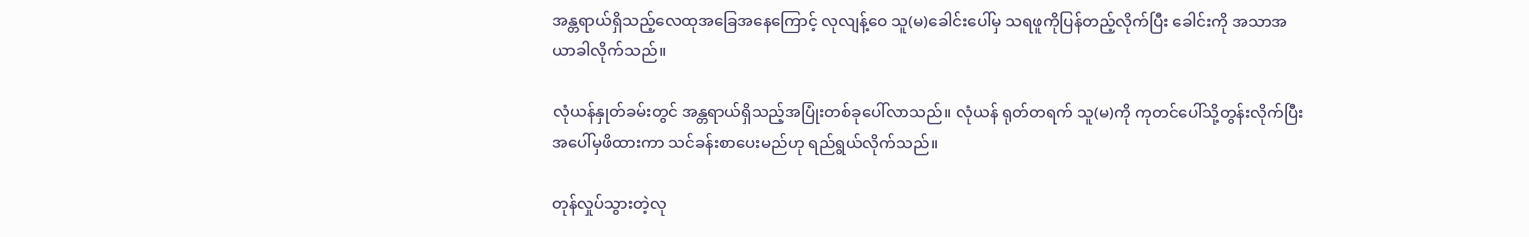အန္တရာယ်ရှိသည့်လေထုအခြေအနေကြောင့် လုလျန့်ဝေ သူ(မ)ခေါင်းပေါ်မှ သရဖူကိုပြန်တည့်လိုက်ပြီး ခေါင်းကို အသာအယာခါလိုက်သည်။

လုံယန်နှုတ်ခမ်းတွင် အန္တရာယ်ရှိသည့်အပြုံးတစ်ခုပေါ်လာသည်။ လုံယန် ရုတ်တရက် သူ(မ)ကို ကုတင်ပေါ်သို့တွန်းလိုက်ပြီး အပေါ်မှဖိထားကာ သင်ခန်းစာပေးမည်ဟု ရည်ရွယ်လိုက်သည်။

တုန်လှုပ်သွားတဲ့လု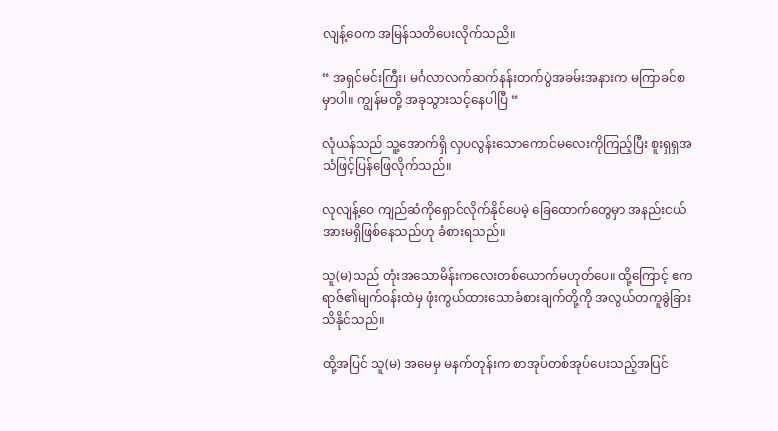လျန့်ဝေက အမြန်သတိပေးလိုက်သညိ။

“ အရှင်မင်းကြီး၊ မင်္ဂလာလက်ဆက်နန်းတက်ပွဲအခမ်းအနားက မကြာခင်စမှာပါ။ ကျွန်မတို့ အခုသွားသင့်နေပါပြီ “

လုံယန်သည် သူ့အောက်ရှိ လှပလွန်းသောကောင်မလေးကိုကြည့်ပြီး စူးရှရှအသံဖြင့်ပြန်ဖြေလိုက်သည်။

လုလျန့်ဝေ ကျည်ဆံကိုရှောင်လိုက်နိုင်ပေမဲ့ ခြေထောက်တွေမှာ အနည်းငယ်အားမရှိဖြစ်နေသည်ဟု ခံစားရသည်။

သူ(မ)သည် တုံးအသောမိန်းကလေးတစ်ယောက်မဟုတ်ပေ။ ထို့ကြောင့် ဧကရာဇ်၏မျက်ဝန်းထဲမှ ဖုံးကွယ်ထားသောခံစားချက်တို့ကို အလွယ်တကူခွဲခြားသိနိုင်သည်။

ထို့အပြင် သူ(မ) အမေမှ မနက်တုန်းက စာအုပ်တစ်အုပ်ပေးသည့်အပြင်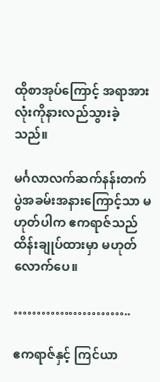ထိုစာအုပ်ကြောင့် အရာအားလုံးကိုနားလည်သွားခဲ့သည်။

မင်္ဂလာလက်ဆက်နန်းတက်ပွဲအခမ်းအနားကြောင့်သာ မဟုတ်ပါက ဧကရာဇ်သည် ထိန်းချုပ်ထားမှာ မဟုတ်လောက်ပေ။

……………………..

ဧကရာဇ်နှင့် ကြင်ယာ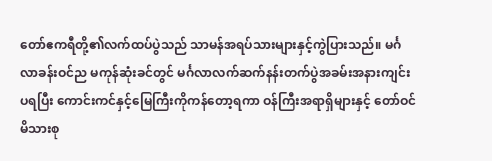တော်ဧကရီတို့၏လက်ထပ်ပွဲသည် သာမန်အရပ်သားများနှင့်ကွဲပြားသည်။ မင်္ဂလာခန်းဝင်ည မကုန်ဆုံးခင်တွင် မင်္ဂလာလက်ဆက်နန်းတက်ပွဲအခမ်းအနားကျင်းပရပြီး ကောင်းကင်နှင့်မြေကြီးကိုကန်တော့ရကာ ဝန်ကြီးအရာရှိများနှင့် တော်ဝင်မိသားစု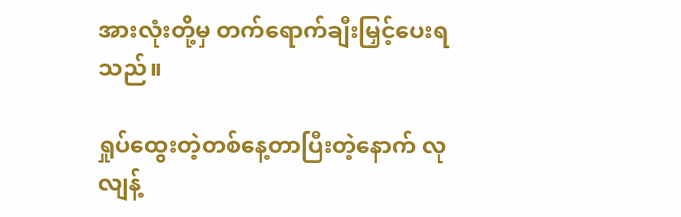အားလုံးတို့မှ တက်ရောက်ချီးမြှင့်ပေးရသည်။

ရှုပ်ထွေးတဲ့တစ်နေ့တာပြီးတဲ့နောက် လုလျန့်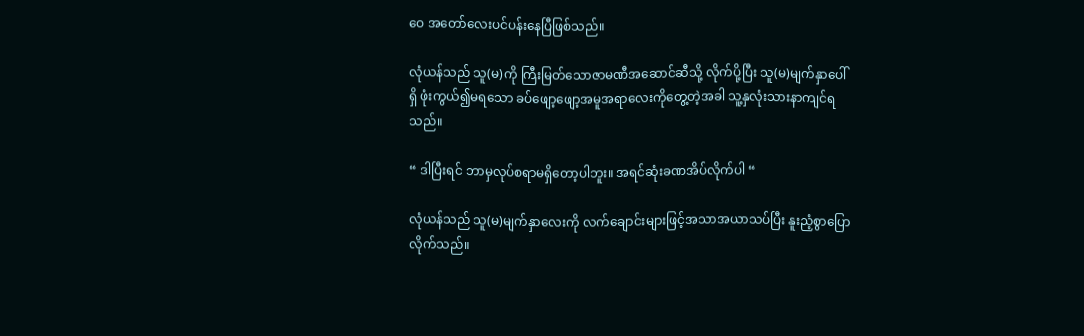ဝေ အတော်လေးပင်ပန်းနေပြီဖြစ်သည်။

လုံယန်သည် သူ(မ)ကို ကြီးမြတ်သောဇာမဏီအဆောင်ဆီသို့ လိုက်ပို့ပြီး သူ(မ)မျက်နှာပေါ်ရှိ ဖုံးကွယ်၍မရသော ခပ်ဖျော့ဖျော့အမူအရာလေးကိုတွေ့တဲ့အခါ သူ့နှလုံးသားနာကျင်ရသည်။

“ ဒါပြီးရင် ဘာမှလုပ်စရာမရှိတော့ပါဘူး။ အရင်ဆုံးခဏအိပ်လိုက်ပါ “

လုံယန်သည် သူ(မ)မျက်နှာလေးကို လက်ချောင်းများဖြင့်အသာအယာသပ်ပြီး နူးညံ့စွာပြောလိုက်သည်။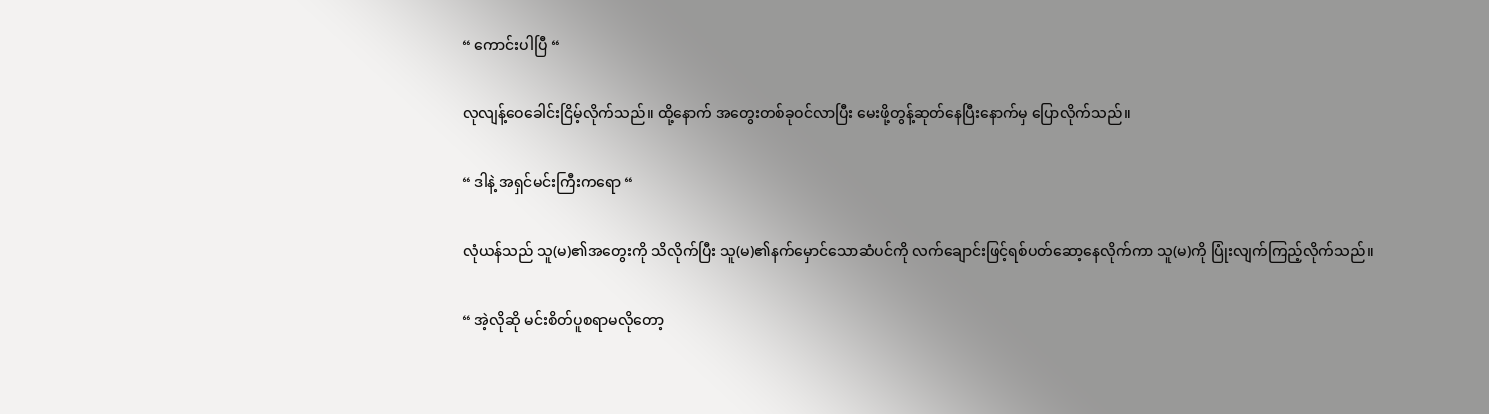“ ကောင်းပါပြီ “

လုလျန့်ဝေခေါင်းငြိမ့်လိုက်သည်။ ထို့နောက် အတွေးတစ်ခုဝင်လာပြီး မေးဖို့တွန့်ဆုတ်နေပြီးနောက်မှ ပြောလိုက်သည်။

“ ဒါနဲ့ အရှင်မင်းကြီးကရော “

လုံယန်သည် သူ(မ)၏အတွေးကို သိလိုက်ပြီး သူ(မ)၏နက်မှောင်သောဆံပင်ကို လက်ချောင်းဖြင့်ရစ်ပတ်ဆော့နေလိုက်ကာ သူ(မ)ကို ပြုံးလျက်ကြည့်လိုက်သည်။

“ အဲ့လိုဆို မင်းစိတ်ပူစရာမလိုတော့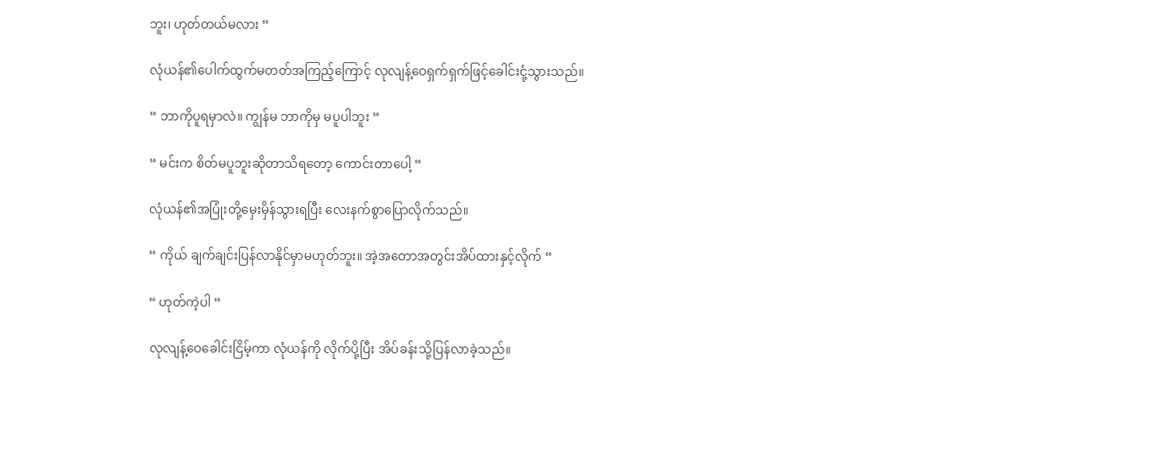ဘူး၊ ဟုတ်တယ်မလား “

လုံယန်၏ပေါက်ထွက်မတတ်အကြည့်ကြောင့် လုလျန့်ဝေရှက်ရှက်ဖြင့်ခေါင်းငုံ့သွားသည်။

“ ဘာကိုပူရမှာလဲ။ ကျွန်မ ဘာကိုမှ မပူပါဘူး “

“ မင်းက စိတ်မပူဘူးဆိုတာသိရတော့ ကောင်းတာပေါ့ “

လုံယန်၏အပြုံးတို့မှေးမှိန်သွားရပြီး လေးနက်စွာပြောလိုက်သည်။

“ ကိုယ် ချက်ချင်းပြန်လာနိုင်မှာမဟုတ်ဘူး။ အဲ့အတောအတွင်းအိပ်ထားနှင့်လိုက် “

“ ဟုတ်ကဲ့ပါ “

လုလျန့်ဝေခေါင်းငြိမ့်ကာ လုံယန်ကို လိုက်ပို့ပြီး အိပ်ခန်းသို့ပြန်လာခဲ့သည်။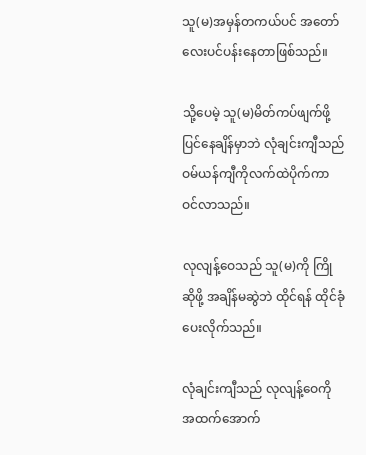သူ(မ)အမှန်တကယ်ပင် အတော်လေးပင်ပန်းနေတာဖြစ်သည်။

သို့ပေမဲ့ သူ(မ)မိတ်ကပ်ဖျက်ဖို့ပြင်နေချိန်မှာဘဲ လုံချင်းကျီသည် ဝမ်ယန်ကျီကိုလက်ထဲပိုက်ကာ ဝင်လာသည်။

လုလျန့်ဝေသည် သူ(မ)ကို ကြိုဆိုဖို့ အချိန်မဆွဲဘဲ ထိုင်ရန် ထိုင်ခုံပေးလိုက်သည်။

လုံချင်းကျီသည် လုလျန့်ဝေကို အထက်အောက်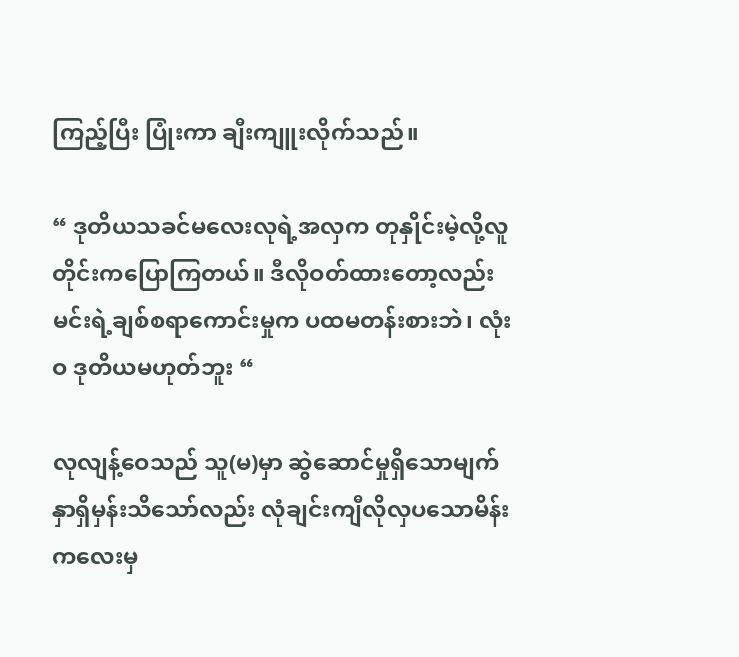ကြည့်ပြီး ပြုံးကာ ချီးကျူးလိုက်သည်။

“ ဒုတိယသခင်မလေးလုရဲ့အလှက တုနှိုင်းမဲ့လို့လူတိုင်းကပြောကြတယ်။ ဒီလိုဝတ်ထားတော့လည်း မင်းရဲ့ချစ်စရာကောင်းမှုက ပထမတန်းစားဘဲ၊ လုံးဝ ဒုတိယမဟုတ်ဘူး “

လုလျန့်ဝေသည် သူ(မ)မှာ ဆွဲဆောင်မှုရှိသောမျက်နှာရှိမှန်းသိသော်လည်း လုံချင်းကျီလိုလှပသောမိန်းကလေးမှ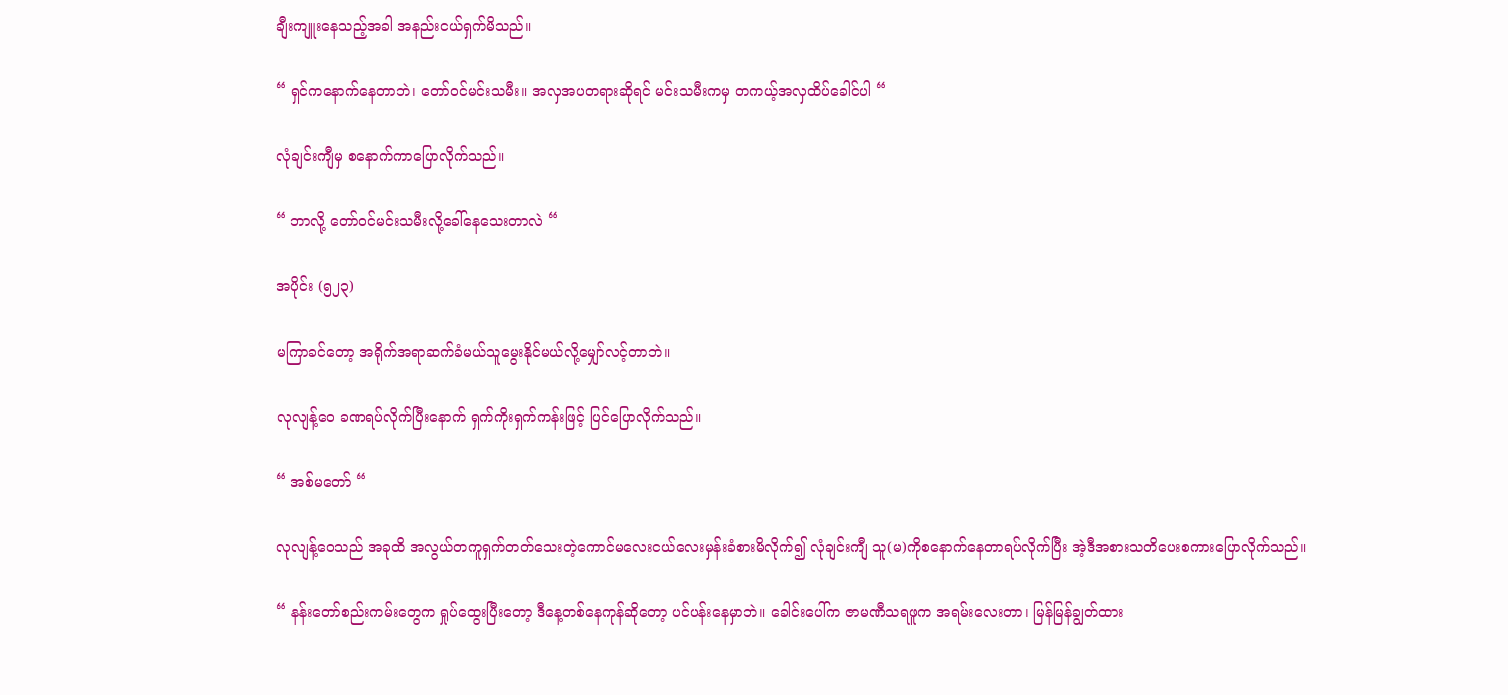ချီးကျူးနေသည့်အခါ အနည်းငယ်ရှက်မိသည်။

“ ရှင်ကနောက်နေတာဘဲ၊ တော်ဝင်မင်းသမီး။ အလှအပတရားဆိုရင် မင်းသမီးကမှ တကယ့်အလှထိပ်ခေါင်ပါ “

လုံချင်းကျီမှ စနောက်ကာပြောလိုက်သည်။

“ ဘာလို့ တော်ဝင်မင်းသမီးလို့ခေါ်နေသေးတာလဲ “

အပိုင်း (၅၂၃)

မကြာခင်တော့ အရိုက်အရာဆက်ခံမယ်သူမွေးနိုင်မယ်လို့မျှော်လင့်တာဘဲ။

လုလျန့်ဝေ ခဏရပ်လိုက်ပြီးနောက် ရှက်ကိုးရှက်ကန်းဖြင့် ပြင်ပြောလိုက်သည်။

“ အစ်မတော် “

လုလျန့်ဝေသည် အခုထိ အလွယ်တကူရှက်တတ်သေးတဲ့ကောင်မလေးငယ်လေးမှန်းခံစားမိလိုက်၍ လုံချင်းကျီ သူ(မ)ကိုစနောက်နေတာရပ်လိုက်ပြီး အဲ့ဒီအစားသတိပေးစကားပြောလိုက်သည်။

“ နန်းတော်စည်းကမ်းတွေက ရှုပ်ထွေးပြီးတော့ ဒီနေ့တစ်နေကုန်ဆိုတော့ ပင်ပန်းနေမှာဘဲ။ ခေါင်းပေါ်က ဇာမဏီသရဖူက အရမ်းလေးတာ၊ မြန်မြန်ချွတ်ထား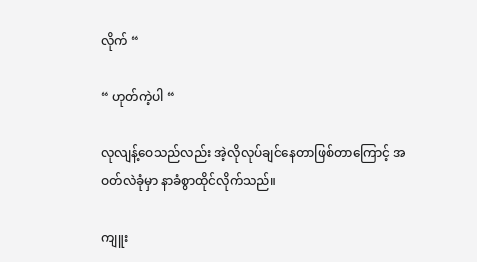လိုက် “

“ ဟုတ်ကဲ့ပါ “

လုလျန့်ဝေသည်လည်း အဲ့လိုလုပ်ချင်နေတာဖြစ်တာကြောင့် အဝတ်လဲခုံမှာ နာခံစွာထိုင်လိုက်သည်။

ကျူး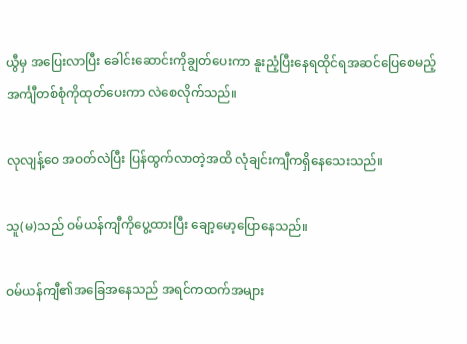ယွီမှ အပြေးလာပြီး ခေါင်းဆောင်းကိုချွတ်ပေးကာ နူးညံ့ပြီးနေရထိုင်ရအဆင်ပြေစေမည့်အင်္ကျီတစ်စုံကိုထုတ်ပေးကာ လဲစေလိုက်သည်။

လုလျန့်ဝေ အဝတ်လဲပြီး ပြန်ထွက်လာတဲ့အထိ လုံချင်းကျီကရှိနေသေးသည်။

သူ(မ)သည် ဝမ်ယန်ကျီကိုပွေ့ထားပြီး ချော့မော့ပြောနေသည်။

ဝမ်ယန်ကျီ၏အခြေအနေသည် အရင်ကထက်အများ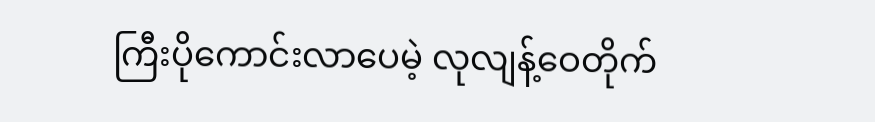ကြီးပိုကောင်းလာပေမဲ့ လုလျန့်ဝေတိုက်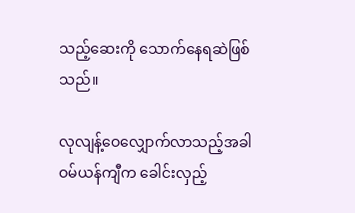သည့်ဆေးကို သောက်နေရဆဲဖြစ်သည်။

လုလျန့်ဝေလျှောက်လာသည့်အခါ ဝမ်ယန်ကျီက ခေါင်းလှည့်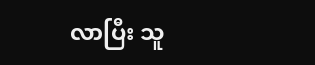လာပြီး သူ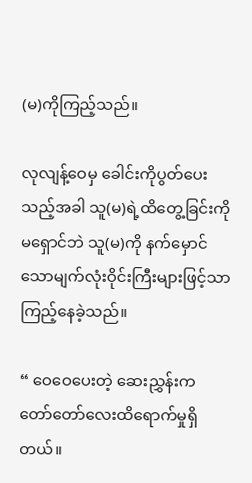(မ)ကိုကြည့်သည်။

လုလျန့်ဝေမှ ခေါင်းကိုပွတ်ပေးသည့်အခါ သူ(မ)ရဲ့ထိတွေ့ခြင်းကို မရှောင်ဘဲ သူ(မ)ကို နက်မှောင်သောမျက်လုံးဝိုင်းကြီးများဖြင့်သာကြည့်နေခဲ့သည်။

“ ဝေဝေပေးတဲ့ ဆေးညွှန်းက တော်တော်လေးထိရောက်မှုရှိတယ်။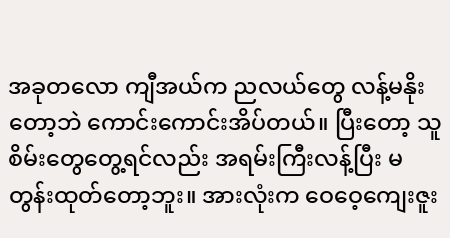အခုတလော ကျီအယ်က ညလယ်တွေ လန့်မနိုးတော့ဘဲ ကောင်းကောင်းအိပ်တယ်။ ပြီးတော့ သူစိမ်းတွေတွေ့ရင်လည်း အရမ်းကြီးလန့်ပြီး မတွန်းထုတ်တော့ဘူး။ အားလုံးက ဝေဝေ့ကျေးဇူး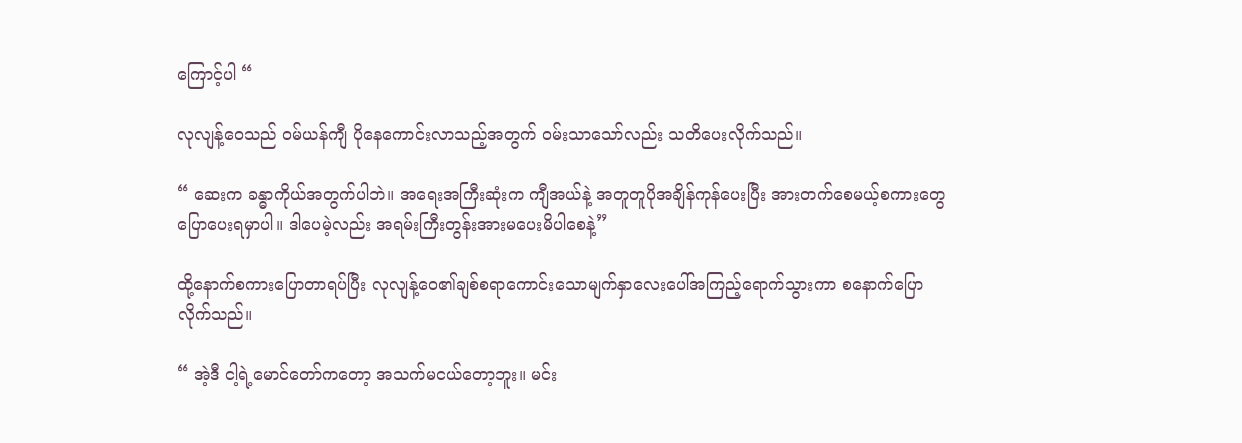ကြောင့်ပါ “

လုလျန့်ဝေသည် ဝမ်ယန်ကျီ ပိုနေကောင်းလာသည့်အတွက် ဝမ်းသာသော်လည်း သတိပေးလိုက်သည်။

“ ဆေးက ခန္ဓာကိုယ်အတွက်ပါဘဲ။ အရေးအကြီးဆုံးက ကျီအယ်နဲ့ အတူတူပိုအချိန်ကုန်ပေးပြီး အားတက်စေမယ့်စကားတွေပြောပေးရမှာပါ။ ဒါပေမဲ့လည်း အရမ်းကြီးတွန်းအားမပေးမိပါစေနဲ့”

ထို့နောက်စကားပြောတာရပ်ပြီး လုလျန့်ဝေ၏ချစ်စရာကောင်းသောမျက်နှာလေးပေါ်အကြည့်ရောက်သွားကာ စနောက်ပြောလိုက်သည်။

“ အဲ့ဒီ ငါ့ရဲ့မောင်တော်ကတော့ အသက်မငယ်တော့ဘူး။ မင်း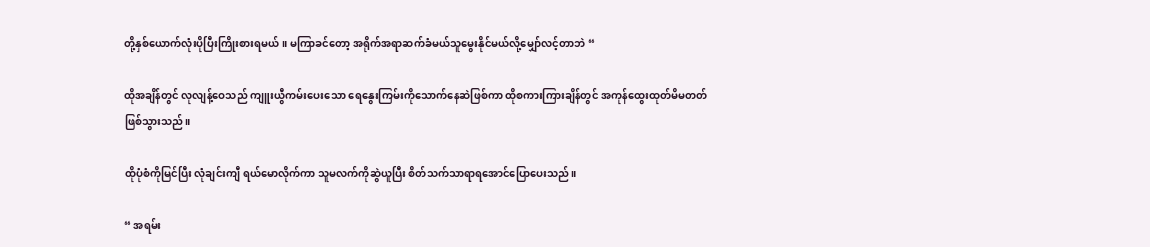တို့နှစ်ယောက်လုံးပိုပြီးကြိုးစားရမယ်။ မကြာခင်တော့ အရိုက်အရာဆက်ခံမယ်သူမွေးနိုင်မယ်လို့မျှော်လင့်တာဘဲ “

ထိုအချိန်တွင် လုလျန့်ဝေသည် ကျူးယွီကမ်းပေးသော ရေနွေးကြမ်းကိုသောက်နေဆဲဖြစ်ကာ ထိုစကားကြားချိန်တွင် အကုန်ထွေးထုတ်မိမတတ်ဖြစ်သွားသည်။

ထိုပုံစံကိုမြင်ပြီး လုံချင်းကျီ ရယ်မောလိုက်ကာ သူမလက်ကိုဆွဲယူပြီး စိတ်သက်သာရာရအောင်ပြောပေးသည်။

“ အရမ်း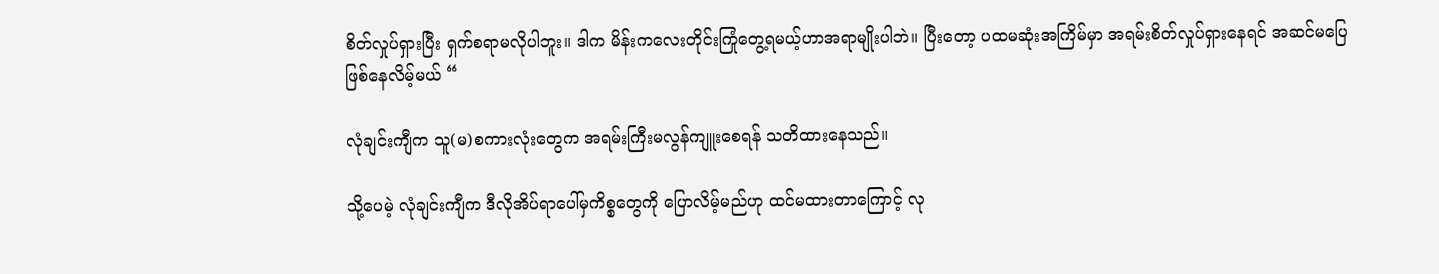စိတ်လှုပ်ရှားပြီး ရှက်စရာမလိုပါဘူး။ ဒါက မိန်းကလေးတိုင်းကြုံတွေ့ရမယ့်ဟာအရာမျိုးပါဘဲ။ ပြီးတော့ ပထမဆုံးအကြိမ်မှာ အရမ်းစိတ်လှုပ်ရှားနေရင် အဆင်မပြေဖြစ်နေလိမ့်မယ် “

လုံချင်းကျီက သူ(မ)စကားလုံးတွေက အရမ်းကြီးမလွန်ကျူးစေရန် သတိထားနေသည်။

သို့ပေမဲ့ လုံချင်းကျီက ဒီလိုအိပ်ရာပေါ်မှကိစ္စတွေကို ပြောလိမ့်မည်ဟု ထင်မထားတာကြောင့် လု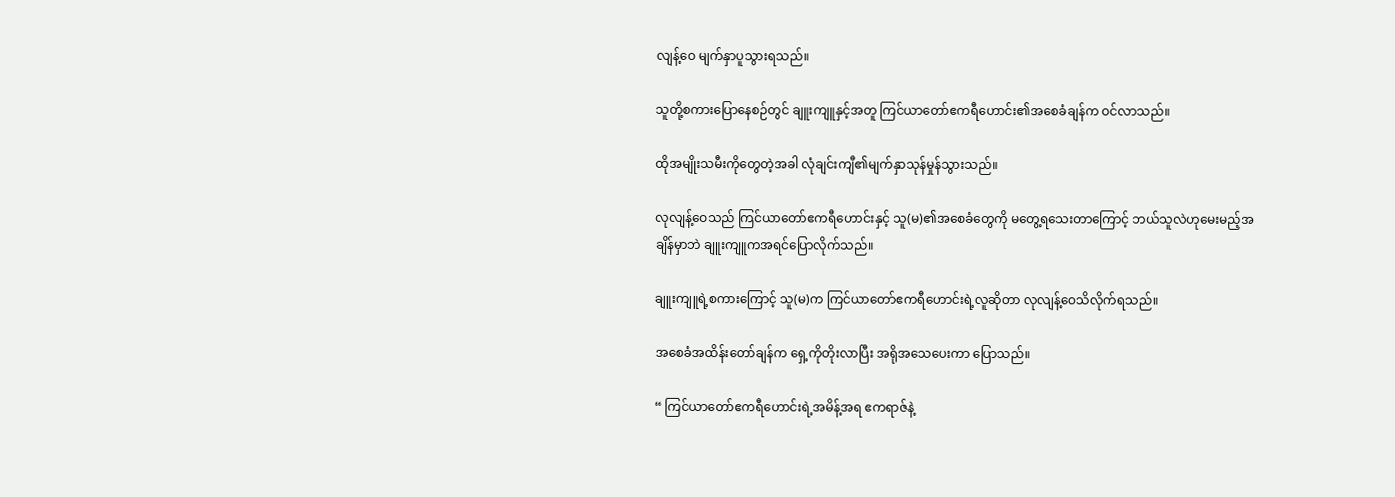လျန့်ဝေ မျက်နှာပူသွားရသည်။

သူတို့စကားပြောနေစဉ်တွင် ချူးကျူနှင့်အတူ ကြင်ယာတော်ဧကရီဟောင်း၏အစေခံချန်က ဝင်လာသည်။

ထိုအမျိုးသမီးကိုတွေတဲ့အခါ လုံချင်းကျီ၏မျက်နှာသုန်မှုန်သွားသည်။

လုလျန့်ဝေသည် ကြင်ယာတော်ဧကရီဟောင်းနှင့် သူ(မ)၏အစေခံတွေကို မတွေ့ရသေးတာကြောင့် ဘယ်သူလဲဟုမေးမည့်အချိန်မှာဘဲ ချူးကျူကအရင်ပြောလိုက်သည်။

ချူးကျူရဲ့စကားကြောင့် သူ(မ)က ကြင်ယာတော်ဧကရီဟောင်းရဲ့လူဆိုတာ လုလျန့်ဝေသိလိုက်ရသည်။

အစေခံအထိန်းတော်ချန်က ရှေ့ကိုတိုးလာပြီး အရိုအသေပေးကာ ပြောသည်။

“ ကြင်ယာတော်ဧကရီဟောင်းရဲ့အမိန့်အရ ဧကရာဇ်နဲ့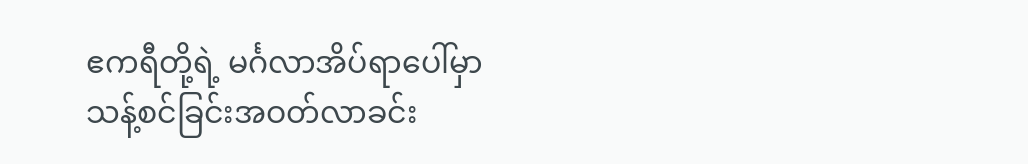ဧကရီတို့ရဲ့ မင်္ဂလာအိပ်ရာပေါ်မှာ သန့်စင်ခြင်းအဝတ်လာခင်း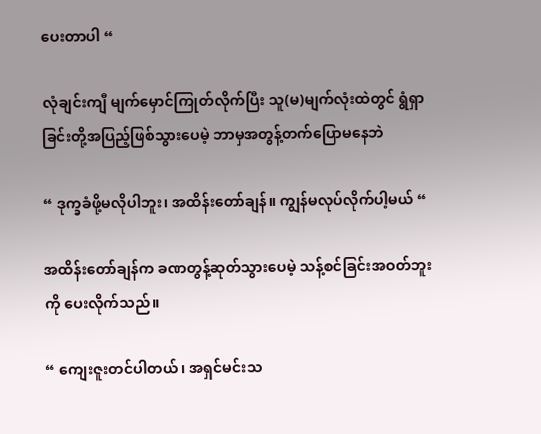ပေးတာပါ “

လုံချင်းကျီ မျက်မှောင်ကြုတ်လိုက်ပြီး သူ(မ)မျက်လုံးထဲတွင် ရွံရှာခြင်းတို့အပြည့်ဖြစ်သွားပေမဲ့ ဘာမှအတွန့်တက်ပြောမနေဘဲ

“ ဒုက္ခခံဖို့မလိုပါဘူး၊ အထိန်းတော်ချန်။ ကျွန်မလုပ်လိုက်ပါ့မယ် “

အထိန်းတော်ချန်က ခဏတွန့်ဆုတ်သွားပေမဲ့ သန့်စင်ခြင်းအဝတ်ဘူးကို ပေးလိုက်သည်။

“ ကျေးဇူးတင်ပါတယ်၊ အရှင်မင်းသ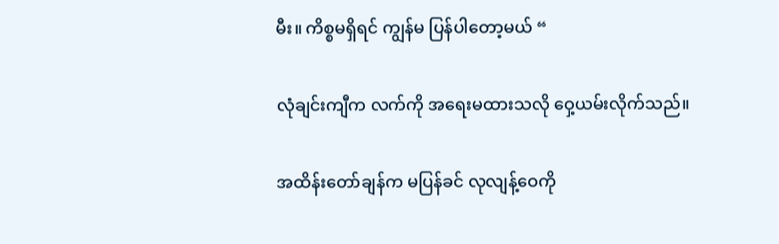မီး။ ကိစ္စမရှိရင် ကျွန်မ ပြန်ပါတော့မယ် “

လုံချင်းကျီက လက်ကို အရေးမထားသလို ဝှေ့ယမ်းလိုက်သည်။

အထိန်းတော်ချန်က မပြန်ခင် လုလျန့်ဝေကို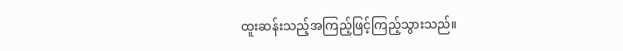ထူးဆန်းသည့်အကြည့်ဖြင့်ကြည့်သွားသည်။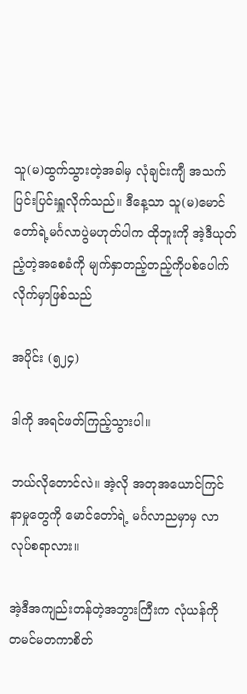သူ(မ)ထွက်သွားတဲ့အခါမှ လုံချင်းကျီ အသက်ပြင်းပြင်းရှူလိုက်သည်။ ဒီနေ့သာ သူ(မ)မောင်တော်ရဲ့မင်္ဂလာပွဲမဟုတ်ပါက ထိုဘူးကို အဲ့ဒီယုတ်ညံ့တဲ့အစေခံကို မျက်နှာတည့်တည့်ကိုပစ်ပေါက်လိုက်မှာဖြစ်သည်

အပိုင်း (၅၂၄)

ဒါကို အရင်ဖတ်ကြည့်သွားပါ။

ဘယ်လိုတောင်လဲ။ အဲ့လို အတုအယောင်ကြင်နာမှုတွေကို မောင်တော်ရဲ့ မင်္ဂလာညမှာမှ လာလုပ်စရာလား။

အဲ့ဒီအကျည်းတန်တဲ့အဘွားကြီးက လုံယန်ကို တမင်မတကာစိတ်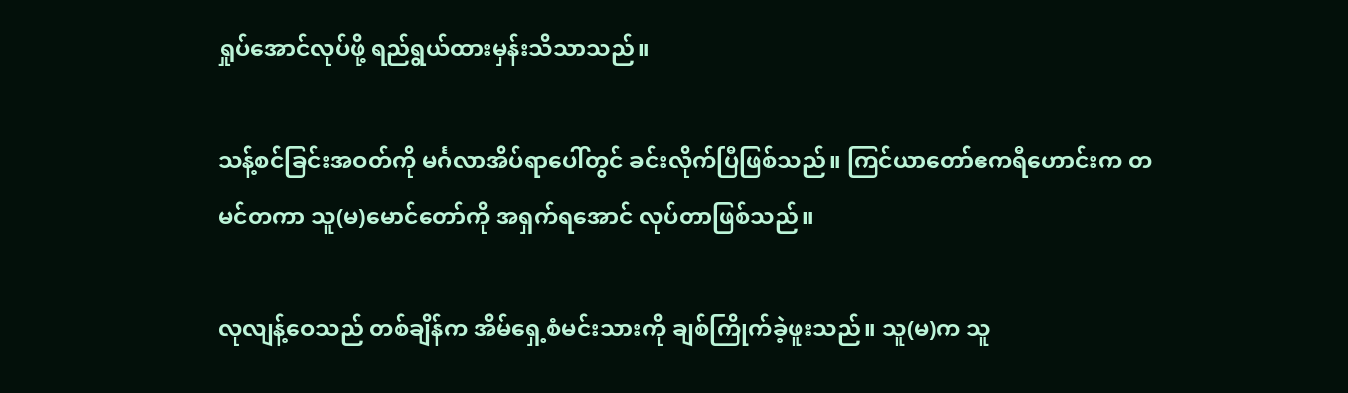ရှုပ်အောင်လုပ်ဖို့ ရည်ရွယ်ထားမှန်းသိသာသည်။

သန့်စင်ခြင်းအဝတ်ကို မင်္ဂလာအိပ်ရာပေါ်တွင် ခင်းလိုက်ပြီဖြစ်သည်။ ကြင်ယာတော်ဧကရီဟောင်းက တမင်တကာ သူ(မ)မောင်တော်ကို အရှက်ရအောင် လုပ်တာဖြစ်သည်။

လုလျန့်ဝေသည် တစ်ချိန်က အိမ်ရှေ့စံမင်းသားကို ချစ်ကြိုက်ခဲ့ဖူးသည်။ သူ(မ)က သူ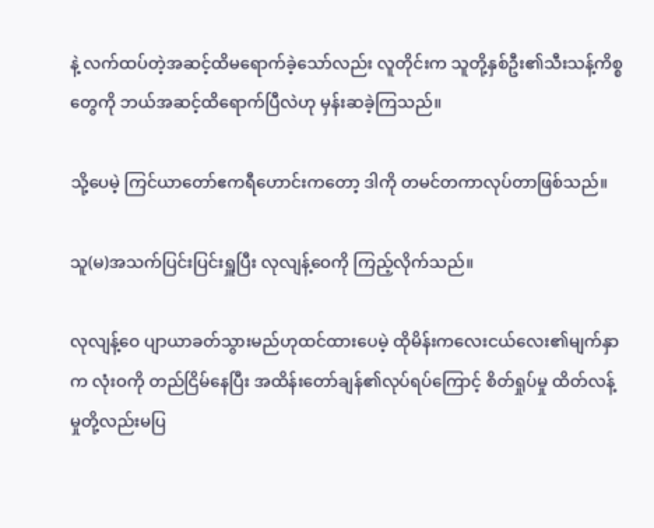နဲ့ လက်ထပ်တဲ့အဆင့်ထိမရောက်ခဲ့သော်လည်း လူတိုင်းက သူတို့နှစ်ဦး၏သီးသန့်ကိစ္စတွေကို ဘယ်အဆင့်ထိရောက်ပြီလဲဟု မှန်းဆခဲ့ကြသည်။

သို့ပေမဲ့ ကြင်ယာတော်ဧကရီဟောင်းကတော့ ဒါကို တမင်တကာလုပ်တာဖြစ်သည်။

သူ(မ)အသက်ပြင်းပြင်းရှူပြီး လုလျန့်ဝေကို ကြည့်လိုက်သည်။

လုလျန့်ဝေ ပျာယာခတ်သွားမည်ဟုထင်ထားပေမဲ့ ထိုမိန်းကလေးငယ်လေး၏မျက်နှာက လုံးဝကို တည်ငြိမ်နေပြီး အထိန်းတော်ချန်၏လုပ်ရပ်ကြောင့် စိတ်ရှုပ်မှု ထိတ်လန့်မှုတို့လည်းမပြ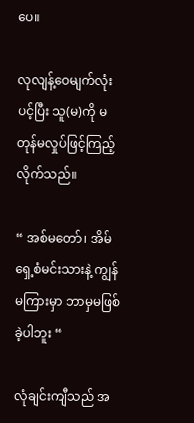ပေ။

လုလျန့်ဝေမျက်လုံးပင့်ပြီး သူ(မ)ကို မတုန်မလှုပ်ဖြင့်ကြည့်လိုက်သည်။

“ အစ်မတော်၊ အိမ်ရှေ့စံမင်းသားနဲ့ ကျွန်မကြားမှာ ဘာမှမဖြစ်ခဲ့ပါဘူး “

လုံချင်းကျီသည် အ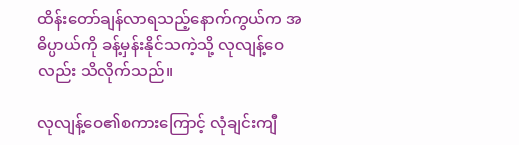ထိန်းတော်ချန်လာရသည့်နောက်ကွယ်က အဓိပ္ပာယ်ကို ခန့်မှန်းနိုင်သကဲ့သို့ လုလျန့်ဝေလည်း သိလိုက်သည်။

လုလျန့်ဝေ၏စကားကြောင့် လုံချင်းကျီ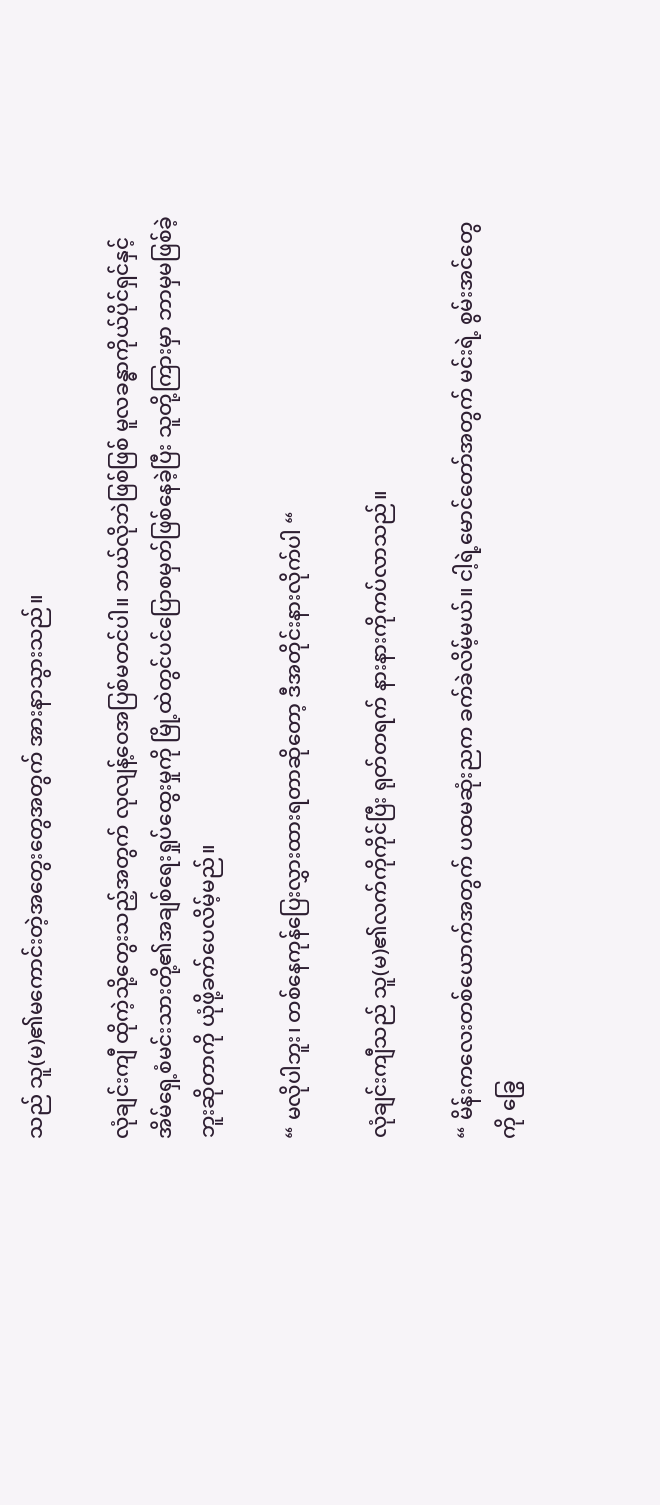သည် သူ(မ)၏မကောင်းတဲ့အတွေးတွေအတွက် အားနာသွားသည်။

လုံချင်းကျီ ထိုကဲ့သို့တွေးသည့်အတွက် လုလျန့်ဝေအပြစ်မတင်ပါ။ ဘယ်လိုဘဲဖြစ်ဖြစ် မူလခန္ဓာကိုယ်ပိုင်ရှင်နှင့် အိမ်ရှေ့စံမင်းသားတို့၏အချစ်ရေးရှုပ်ထွေးမှုကို မြို့ထဲတွင်ပင်ပြောစမှတ်ဖြစ်နေခဲ့ပြီး သူတို့ကြားမှာ ဘာမှမဖြစ်ခဲ့ဘူးဆိုတာကို ယုံဖို့ခက်ပေလိမ့်မည်။

“ မလိုပါဘူး၊ တစ်နေကုန်ပြေးလွှားထားရတာဆိုတော့ ဒီအတိုင်းနားလိုက်ပါ “

လုံချင်းကျီသည် သူ(မ)၏လက်ကိုကိုင်ပြီး ရုတ်တရက် နားနားကိုကပ်လာသည်။

“ မိန်းကလေးတစ်ယောက်အတွက် ပထမဆုံးညက ခက်ခဲလိမ့်မယ်။ ငါ့ရဲ့မောင်တော်အတွက် မင်းရဲ့ စွမ်းအင်တွေကို ခြွေ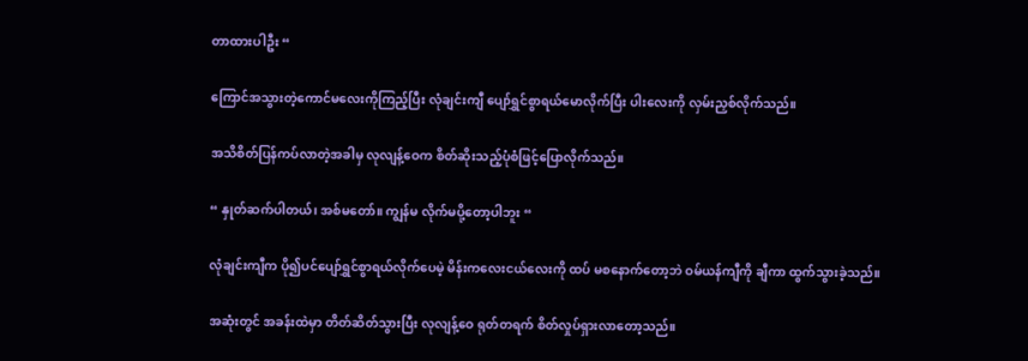တာထားပါဦး “

ကြောင်အသွားတဲ့ကောင်မလေးကိုကြည့်ပြီး လုံချင်းကျီ ပျော်ရွှင်စွာရယ်မောလိုက်ပြီး ပါးလေးကို လှမ်းညှစ်လိုက်သည်။

အသိစိတ်ပြန်ကပ်လာတဲ့အခါမှ လုလျန့်ဝေက စိတ်ဆိုးသည့်ပုံစံဖြင့်ပြောလိုက်သည်။

“ နှုတ်ဆက်ပါတယ်၊ အစ်မတော်။ ကျွန်မ လိုက်မပို့တော့ပါဘူး “

လုံချင်းကျီက ပို၍ပင်ပျော်ရွှင်စွာရယ်လိုက်ပေမဲ့ မိန်းကလေးငယ်လေးကို ထပ် မစနောက်တော့ဘဲ ဝမ်ယန်ကျီကို ချီကာ ထွက်သွားခဲ့သည်။

အဆုံးတွင် အခန်းထဲမှာ တိတ်ဆိတ်သွားပြီး လုလျန့်ဝေ ရုတ်တရက် စိတ်လှုပ်ရှားလာတော့သည်။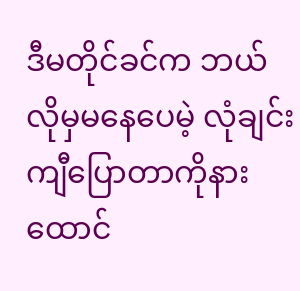ဒီမတိုင်ခင်က ဘယ်လိုမှမနေပေမဲ့ လုံချင်းကျီပြောတာကိုနားထောင်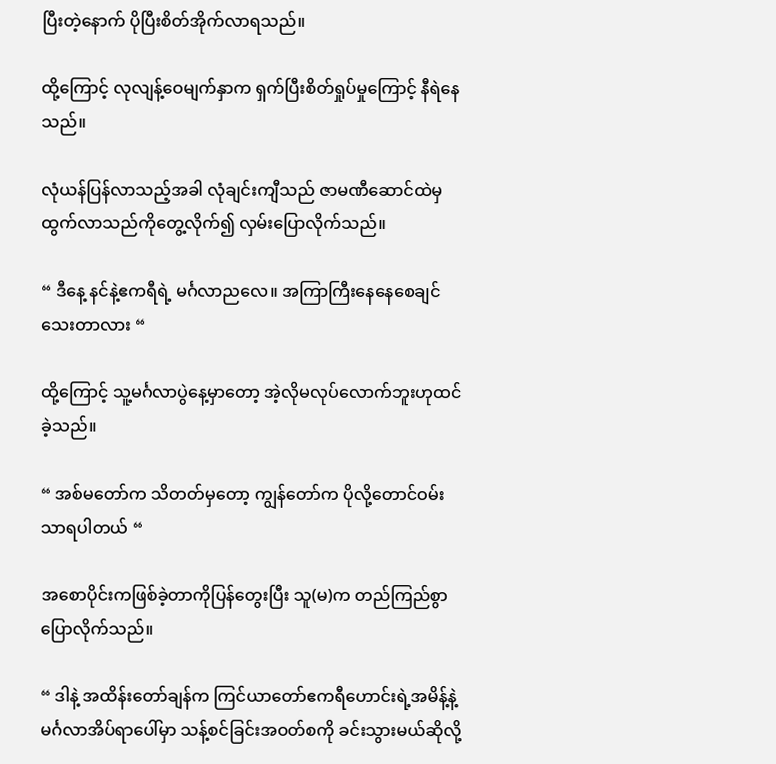ပြီးတဲ့နောက် ပိုပြီးစိတ်အိုက်လာရသည်။

ထို့ကြောင့် လုလျန့်ဝေမျက်နှာက ရှက်ပြီးစိတ်ရှုပ်မှုကြောင့် နီရဲနေသည်။

လုံယန်ပြန်လာသည့်အခါ လုံချင်းကျီသည် ဇာမဏီဆောင်ထဲမှထွက်လာသည်ကိုတွေ့လိုက်၍ လှမ်းပြောလိုက်သည်။

“ ဒီနေ့ နင်နဲ့ဧကရီရဲ့ မင်္ဂလာညလေ။ အကြာကြီးနေနေစေချင်သေးတာလား “

ထို့ကြောင့် သူ့မင်္ဂလာပွဲနေ့မှာတော့ အဲ့လိုမလုပ်လောက်ဘူးဟုထင်ခဲ့သည်။

“ အစ်မတော်က သိတတ်မှတော့ ကျွန်တော်က ပိုလို့တောင်ဝမ်းသာရပါတယ် “

အစောပိုင်းကဖြစ်ခဲ့တာကိုပြန်တွေးပြီး သူ(မ)က တည်ကြည်စွာပြောလိုက်သည်။

“ ဒါနဲ့ အထိန်းတော်ချန်က ကြင်ယာတော်ဧကရီဟောင်းရဲ့အမိန့်နဲ့ မင်္ဂလာအိပ်ရာပေါ်မှာ သန့်စင်ခြင်းအဝတ်စကို ခင်းသွားမယ်ဆိုလို့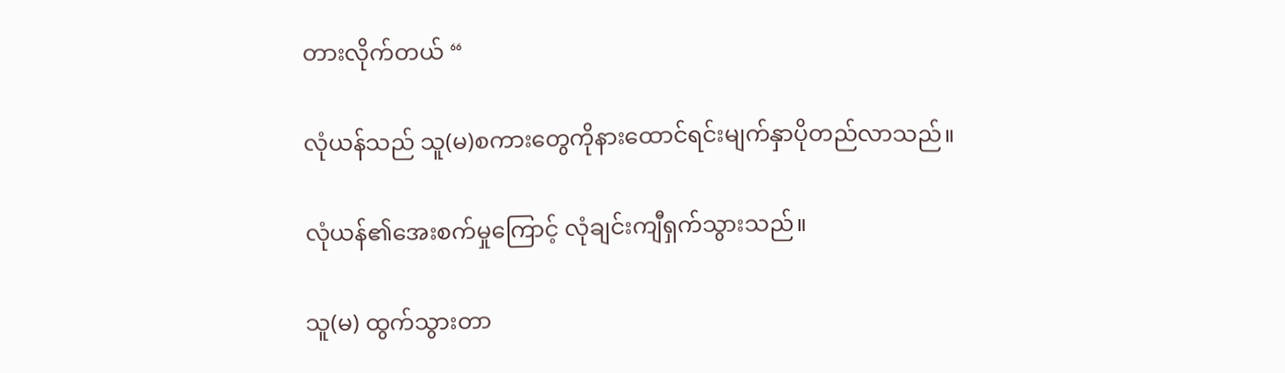တားလိုက်တယ် “

လုံယန်သည် သူ(မ)စကားတွေကိုနားထောင်ရင်းမျက်နှာပိုတည်လာသည်။

လုံယန်၏အေးစက်မှုကြောင့် လုံချင်းကျီရှက်သွားသည်။

သူ(မ) ထွက်သွားတာ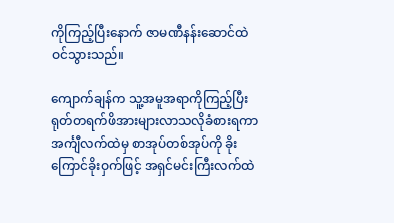ကိုကြည့်ပြီးနောက် ဇာမဏီနန်းဆောင်ထဲဝင်သွားသည်။

ကျောက်ချန်က သူ့အမူအရာကိုကြည့်ပြီး ရုတ်တရက်ဖိအားများလာသလိုခံစားရကာ အင်္ကျီလက်ထဲမှ စာအုပ်တစ်အုပ်ကို ခိုးကြောင်ခိုးဝှက်ဖြင့် အရှင်မင်းကြီးလက်ထဲ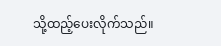သို့ထည့်ပေးလိုက်သည်။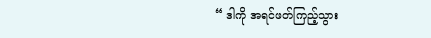“ ဒါကို အရင်ဖတ်ကြည့်သွား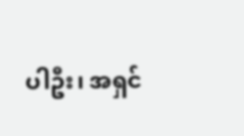ပါဦး၊ အရှင်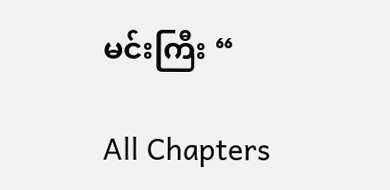မင်းကြီး “

All Chapters